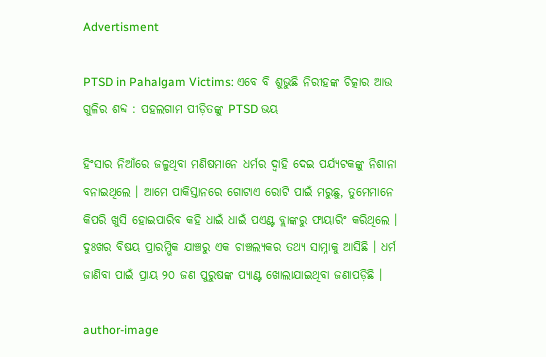Advertisment

PTSD in Pahalgam Victims: ଏବେ ବି ଶୁଭୁଛି ନିରୀହଙ୍କ ଚିତ୍କାର ଆଉ ଗୁଳିର ଶବ୍ଦ : ପହଲଗାମ ପୀଡ଼ିତଙ୍କୁ PTSD ଭୟ

ହିଂସାର ନିଆଁରେ ଜଳୁଥିବା ମଣିଷମାନେ ଧର୍ମର ଦ୍ୱାହି ଦେଇ ପର୍ଯ୍ୟଟକଙ୍କୁ ନିଶାନା ବନାଇଥିଲେ । ଆମେ ପାକିସ୍ତାନରେ ଗୋଟାଏ ରୋଟି ପାଇଁ ମରୁଛୁ, ତୁମେମାନେ କିପରି ଖୁସି ହୋଇପାରିବ କହି ଧାଇଁ ଧାଇଁ ପଏଣ୍ଟ ବ୍ଲାଙ୍କରୁ ଫାୟାରିଂ କରିଥିଲେ । ଦୁଃଖର ବିଷୟ ପ୍ରାରମ୍ଭିକ ଯାଞ୍ଚରୁ ଏକ ଚାଞ୍ଚଲ୍ୟକର ତଥ୍ୟ ସାମ୍ନାକୁ ଆସିଛି । ଧର୍ମ ଜାଣିବା ପାଇଁ ପ୍ରାୟ ୨୦ ଜଣ ପୁରୁଷଙ୍କ ପ୍ୟାଣ୍ଟ ଖୋଲାଯାଇଥିବା ଜଣାପଡ଼ିଛି ।

author-image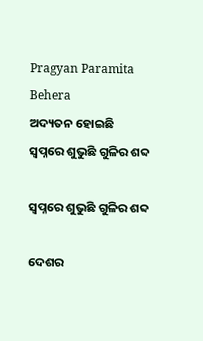Pragyan Paramita Behera
ଅଦ୍ୟତନ ହୋଇଛି
ସ୍ୱପ୍ନରେ ଶୁଭୁଛି ଗୁଳିର ଶବ୍ଦ

ସ୍ୱପ୍ନରେ ଶୁଭୁଛି ଗୁଳିର ଶବ୍ଦ

ଦେଶର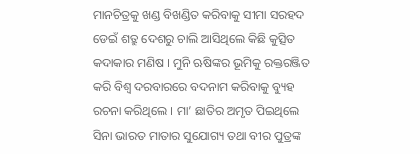ମାନଚିତ୍ରକୁ ଖଣ୍ଡ ବିଖଣ୍ଡିତ କରିବାକୁ ସୀମା ସରହଦ ଡେଇଁ ଶତ୍ରୁ ଦେଶରୁ ଚାଲି ଆସିଥିଲେ କିଛି କୁତ୍ସିତ କଦାକାର ମଣିଷ । ମୁନି ଋଷିଙ୍କର ଭୂମିକୁ ରକ୍ତରଞ୍ଜିତ କରି ବିଶ୍ୱ ଦରବାରରେ ବଦନାମ କରିବାକୁ ବ୍ୟୁହ ରଚନା କରିଥିଲେ । ମା’ ଛାତିର ଅମୃତ ପିଇଥିଲେ ସିନା ଭାରତ ମାତାର ସୁଯୋଗ୍ୟ ତଥା ବୀର ପୁତ୍ରଙ୍କ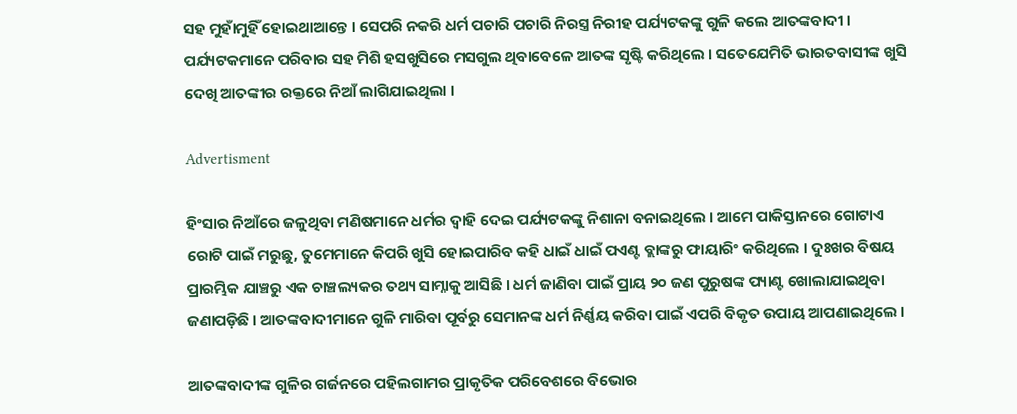ସହ ମୁହାଁମୁହିଁ ହୋଇଥାଆନ୍ତେ । ସେପରି ନକରି ଧର୍ମ ପଚାରି ପଚାରି ନିରସ୍ତ୍ର ନିରୀହ ପର୍ଯ୍ୟଟକଙ୍କୁ ଗୁଳି କଲେ ଆତଙ୍କବାଦୀ । ପର୍ଯ୍ୟଟକମାନେ ପରିବାର ସହ ମିଶି ହସଖୁସିରେ ମସଗୁଲ ଥିବାବେଳେ ଆତଙ୍କ ସୃଷ୍ଟି କରିଥିଲେ । ସତେଯେମିତି ଭାରତବାସୀଙ୍କ ଖୁସି ଦେଖି ଆତଙ୍କୀର ରକ୍ତରେ ନିଆଁ ଲାଗିଯାଇଥିଲା ।

Advertisment

ହିଂସାର ନିଆଁରେ ଜଳୁଥିବା ମଣିଷମାନେ ଧର୍ମର ଦ୍ୱାହି ଦେଇ ପର୍ଯ୍ୟଟକଙ୍କୁ ନିଶାନା ବନାଇଥିଲେ । ଆମେ ପାକିସ୍ତାନରେ ଗୋଟାଏ ରୋଟି ପାଇଁ ମରୁଛୁ, ତୁମେମାନେ କିପରି ଖୁସି ହୋଇପାରିବ କହି ଧାଇଁ ଧାଇଁ ପଏଣ୍ଟ ବ୍ଲାଙ୍କରୁ ଫାୟାରିଂ କରିଥିଲେ । ଦୁଃଖର ବିଷୟ ପ୍ରାରମ୍ଭିକ ଯାଞ୍ଚରୁ ଏକ ଚାଞ୍ଚଲ୍ୟକର ତଥ୍ୟ ସାମ୍ନାକୁ ଆସିଛି । ଧର୍ମ ଜାଣିବା ପାଇଁ ପ୍ରାୟ ୨୦ ଜଣ ପୁରୁଷଙ୍କ ପ୍ୟାଣ୍ଟ ଖୋଲାଯାଇଥିବା ଜଣାପଡ଼ିଛି । ଆତଙ୍କବାଦୀମାନେ ଗୁଳି ମାରିବା ପୂର୍ବରୁ ସେମାନଙ୍କ ଧର୍ମ ନିର୍ଣ୍ଣୟ କରିବା ପାଇଁ ଏପରି ବିକୃତ ଉପାୟ ଆପଣାଇଥିଲେ ।

ଆତଙ୍କବାଦୀଙ୍କ ଗୁଳିର ଗର୍ଜନରେ ପହିଲଗାମର ପ୍ରାକୃତିକ ପରିବେଶରେ ବିଭୋର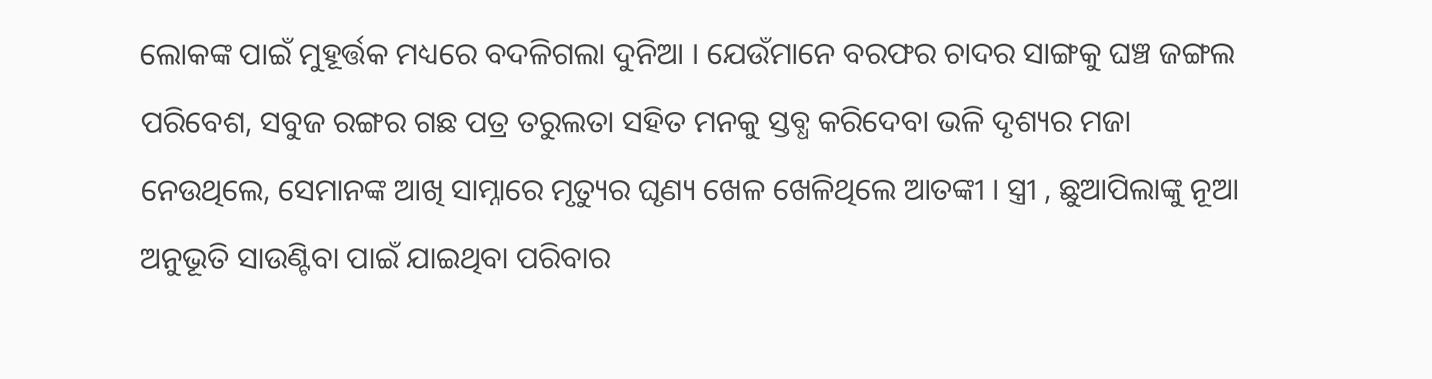ଲୋକଙ୍କ ପାଇଁ ମୁହୂର୍ତ୍ତକ ମଧ୍ୟରେ ବଦଳିଗଲା ଦୁନିଆ । ଯେଉଁମାନେ ବରଫର ଚାଦର ସାଙ୍ଗକୁ ଘଞ୍ଚ ଜଙ୍ଗଲ ପରିବେଶ, ସବୁଜ ରଙ୍ଗର ଗଛ ପତ୍ର ତରୁଲତା ସହିତ ମନକୁ ସ୍ତବ୍ଧ କରିଦେବା ଭଳି ଦୃଶ୍ୟର ମଜା ନେଉଥିଲେ, ସେମାନଙ୍କ ଆଖି ସାମ୍ନାରେ ମୃତ୍ୟୁର ଘୃଣ୍ୟ ଖେଳ ଖେଳିଥିଲେ ଆତଙ୍କୀ । ସ୍ତ୍ରୀ , ଛୁଆପିଲାଙ୍କୁ ନୂଆ ଅନୁଭୂତି ସାଉଣ୍ଟିବା ପାଇଁ ଯାଇଥିବା ପରିବାର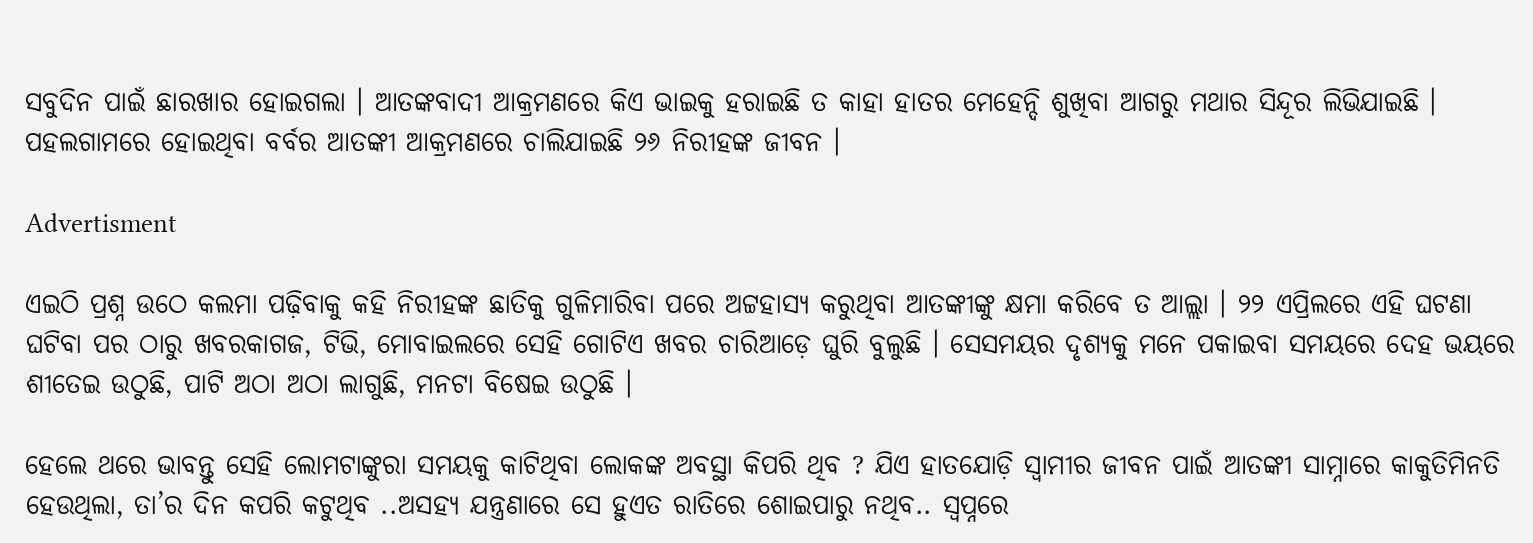ସବୁଦିନ ପାଇଁ ଛାରଖାର ହୋଇଗଲା । ଆତଙ୍କବାଦୀ ଆକ୍ରମଣରେ କିଏ ଭାଇକୁ ହରାଇଛି ତ କାହା ହାତର ମେହେନ୍ଦି ଶୁଖିବା ଆଗରୁ ମଥାର ସିନ୍ଦୂର ଲିଭିଯାଇଛି । ପହଲଗାମରେ ହୋଇଥିବା ବର୍ବର ଆତଙ୍କୀ ଆକ୍ରମଣରେ ଚାଲିଯାଇଛି ୨୬ ନିରୀହଙ୍କ ଜୀବନ ।

Advertisment

ଏଇଠି ପ୍ରଶ୍ନ ଉଠେ କଲମା ପଢ଼ିବାକୁ କହି ନିରୀହଙ୍କ ଛାତିକୁ ଗୁଳିମାରିବା ପରେ ଅଟ୍ଟହାସ୍ୟ କରୁଥିବା ଆତଙ୍କୀଙ୍କୁ କ୍ଷମା କରିବେ ତ ଆଲ୍ଲା । ୨୨ ଏପ୍ରିଲରେ ଏହି ଘଟଣା ଘଟିବା ପର ଠାରୁ ଖବରକାଗଜ, ଟିଭି, ମୋବାଇଲରେ ସେହି ଗୋଟିଏ ଖବର ଚାରିଆଡ଼େ ଘୁରି ବୁଲୁଛି । ସେସମୟର ଦୃଶ୍ୟକୁ ମନେ ପକାଇବା ସମୟରେ ଦେହ ଭୟରେ ଶୀତେଇ ଉଠୁଛି, ପାଟି ଅଠା ଅଠା ଲାଗୁଛି, ମନଟା ବିଷେଇ ଉଠୁଛି ।

ହେଲେ ଥରେ ଭାବନ୍ତୁ ସେହି ଲୋମଟାଙ୍କୁରା ସମୟକୁ କାଟିଥିବା ଲୋକଙ୍କ ଅବସ୍ଥା କିପରି ଥିବ ? ଯିଏ ହାତଯୋଡ଼ି ସ୍ୱାମୀର ଜୀବନ ପାଇଁ ଆତଙ୍କୀ ସାମ୍ନାରେ କାକୁତିମିନତି ହେଉଥିଲା, ତା’ର ଦିନ କପରି କଟୁଥିବ ..ଅସହ୍ୟ ଯନ୍ତ୍ରଣାରେ ସେ ହୁଏତ ରାତିରେ ଶୋଇପାରୁ ନଥିବ.. ସ୍ୱପ୍ନରେ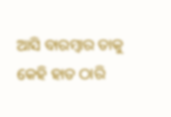ଆସି ବାରମ୍ବାର ତାକୁ କେହି ହାତ ଠାରି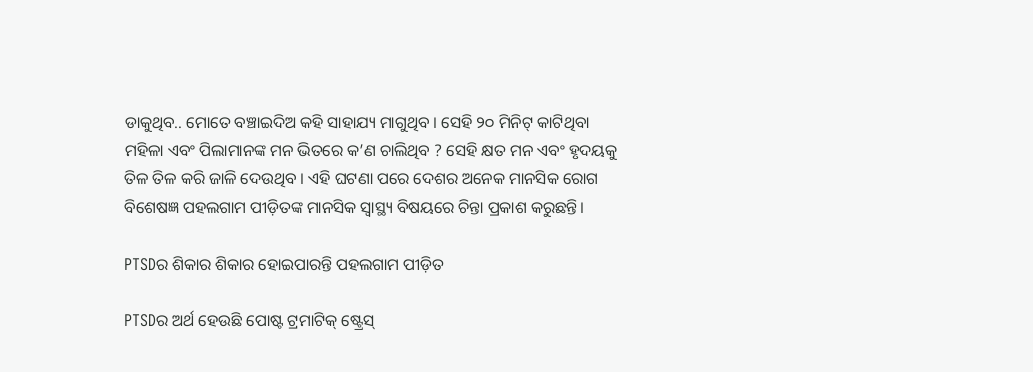ଡାକୁଥିବ.. ମୋତେ ବଞ୍ଚାଇଦିଅ କହି ସାହାଯ୍ୟ ମାଗୁଥିବ । ସେହି ୨୦ ମିନିଟ୍ କାଟିଥିବା ମହିଳା ଏବଂ ପିଲାମାନଙ୍କ ମନ ଭିତରେ କ’ଣ ଚାଲିଥିବ ? ସେହି କ୍ଷତ ମନ ଏବଂ ହୃଦୟକୁ ତିଳ ତିଳ କରି ଜାଳି ଦେଉଥିବ । ଏହି ଘଟଣା ପରେ ଦେଶର ଅନେକ ମାନସିକ ରୋଗ ବିଶେଷଜ୍ଞ ପହଲଗାମ ପୀଡ଼ିତଙ୍କ ମାନସିକ ସ୍ୱାସ୍ଥ୍ୟ ବିଷୟରେ ଚିନ୍ତା ପ୍ରକାଶ କରୁଛନ୍ତି।

PTSDର ଶିକାର ଶିକାର ହୋଇପାରନ୍ତି ପହଲଗାମ ପୀଡ଼ିତ

PTSDର ଅର୍ଥ ହେଉଛି ପୋଷ୍ଟ ଟ୍ରମାଟିକ୍ ଷ୍ଟ୍ରେସ୍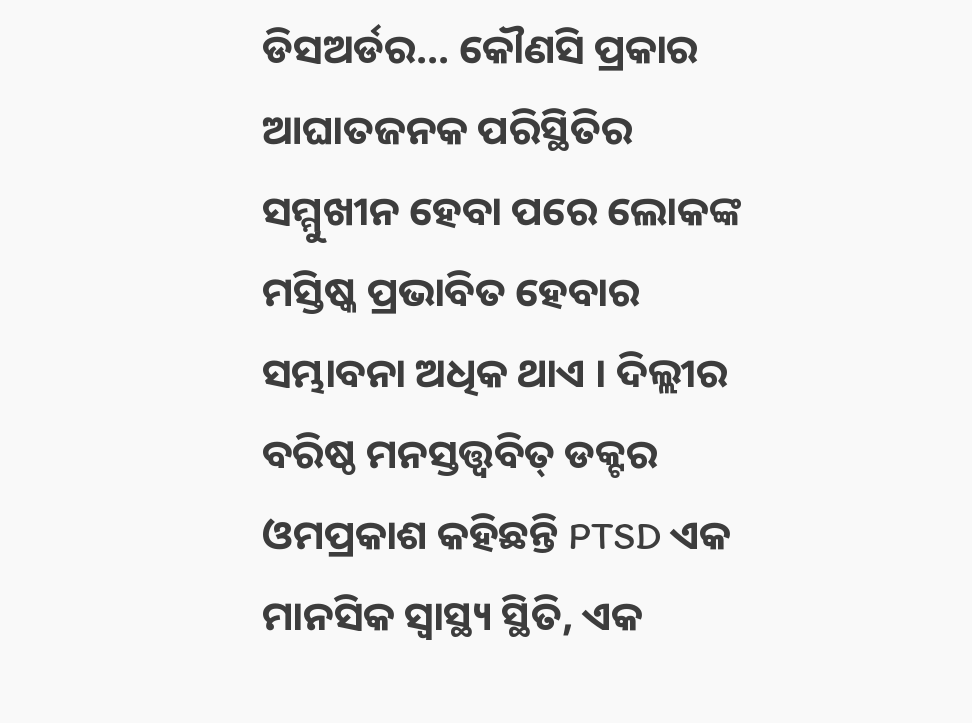ଡିସଅର୍ଡର... କୌଣସି ପ୍ରକାର ଆଘାତଜନକ ପରିସ୍ଥିତିର ସମ୍ମୁଖୀନ ହେବା ପରେ ଲୋକଙ୍କ ମସ୍ତିଷ୍କ ପ୍ରଭାବିତ ହେବାର ସମ୍ଭାବନା ଅଧିକ ଥାଏ । ଦିଲ୍ଲୀର ବରିଷ୍ଠ ମନସ୍ତତ୍ତ୍ୱବିତ୍ ଡକ୍ଟର ଓମପ୍ରକାଶ କହିଛନ୍ତି PTSD ଏକ ମାନସିକ ସ୍ୱାସ୍ଥ୍ୟ ସ୍ଥିତି, ଏକ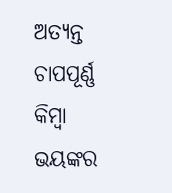ଅତ୍ୟନ୍ତ ଚାପପୂର୍ଣ୍ଣ କିମ୍ବା ଭୟଙ୍କର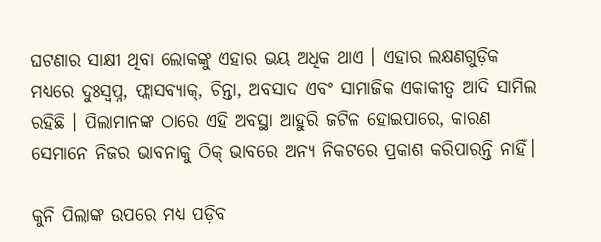ଘଟଣାର ସାକ୍ଷୀ ଥିବା ଲୋକଙ୍କୁ ଏହାର ଭୟ ଅଧିକ ଥାଏ । ଏହାର ଲକ୍ଷଣଗୁଡ଼ିକ ମଧ୍ୟରେ ଦୁଃସ୍ୱପ୍ନ, ଫ୍ଲାସବ୍ୟାକ୍, ଚିନ୍ତା, ଅବସାଦ ଏବଂ ସାମାଜିକ ଏକାକୀତ୍ୱ ଆଦି ସାମିଲ ରହିଛି । ପିଲାମାନଙ୍କ ଠାରେ ଏହି ଅବସ୍ଥା ଆହୁରି ଜଟିଳ ହୋଇପାରେ, କାରଣ ସେମାନେ ନିଜର ଭାବନାକୁ ଠିକ୍ ଭାବରେ ଅନ୍ୟ ନିକଟରେ ପ୍ରକାଶ କରିପାରନ୍ତି ନାହିଁ।

କୁନି ପିଲାଙ୍କ ଉପରେ ମଧ୍ୟ ପଡ଼ିବ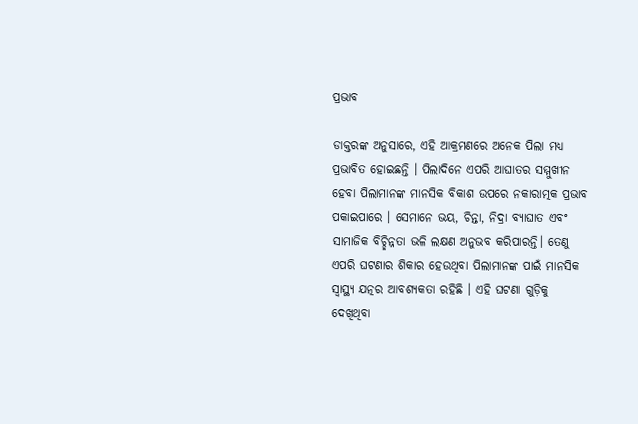ପ୍ରଭାବ

ଡାକ୍ତରଙ୍କ ଅନୁସାରେ, ଏହି ଆକ୍ରମଣରେ ଅନେକ ପିଲା ମଧ୍ୟ ପ୍ରଭାବିତ ହୋଇଛନ୍ତି । ପିଲାଦିନେ ଏପରି ଆଘାତର ସମ୍ମୁଖୀନ ହେବା ପିଲାମାନଙ୍କ ମାନସିକ ବିକାଶ ଉପରେ ନକାରାତ୍ମକ ପ୍ରଭାବ ପକାଇପାରେ । ସେମାନେ ଭୟ, ଚିନ୍ତା, ନିଦ୍ରା ବ୍ୟାଘାତ ଏବଂ ସାମାଜିକ ବିଚ୍ଛିନ୍ନତା ଭଳି ଲକ୍ଷଣ ଅନୁଭବ କରିପାରନ୍ତି। ତେଣୁ ଏପରି ଘଟଣାର ଶିକାର ହେଉଥିବା ପିଲାମାନଙ୍କ ପାଇଁ ମାନସିକ ସ୍ୱାସ୍ଥ୍ୟ ଯତ୍ନର ଆବଶ୍ୟକତା ରହିଛି । ଏହି ଘଟଣା ଗୁଡ଼ିକୁ ଦେଖିଥିବା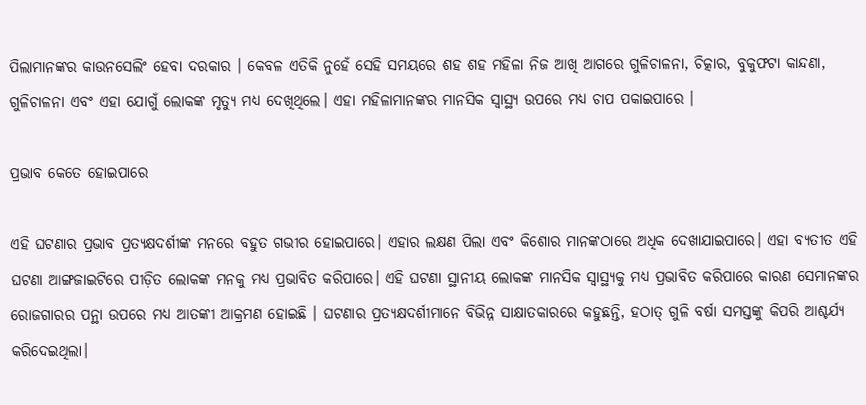ପିଲାମାନଙ୍କର କାଉନସେଲିଂ ହେବା ଦରକାର । କେବଳ ଏତିକି ନୁହେଁ ସେହି ସମୟରେ ଶହ ଶହ ମହିଳା ନିଜ ଆଖି ଆଗରେ ଗୁଳିଚାଳନା, ଚିତ୍କାର, ବୁକୁଫଟା କାନ୍ଦଣା, ଗୁଳିଚାଳନା ଏବଂ ଏହା ଯୋଗୁଁ ଲୋକଙ୍କ ମୃତ୍ୟୁ ମଧ୍ୟ ଦେଖିଥିଲେ। ଏହା ମହିଳାମାନଙ୍କର ମାନସିକ ସ୍ୱାସ୍ଥ୍ୟ ଉପରେ ମଧ୍ୟ ଚାପ ପକାଇପାରେ ।

ପ୍ରଭାବ କେତେ ହୋଇପାରେ

ଏହି ଘଟଣାର ପ୍ରଭାବ ପ୍ରତ୍ୟକ୍ଷଦର୍ଶୀଙ୍କ ମନରେ ବହୁତ ଗଭୀର ହୋଇପାରେ। ଏହାର ଲକ୍ଷଣ ପିଲା ଏବଂ କିଶୋର ମାନଙ୍କଠାରେ ଅଧିକ ଦେଖାଯାଇପାରେ। ଏହା ବ୍ୟତୀତ ଏହି ଘଟଣା ଆଙ୍ଗଜାଇଟିରେ ପୀଡ଼ିତ ଲୋକଙ୍କ ମନକୁ ମଧ୍ୟ ପ୍ରଭାବିତ କରିପାରେ। ଏହି ଘଟଣା ସ୍ଥାନୀୟ ଲୋକଙ୍କ ମାନସିକ ସ୍ୱାସ୍ଥ୍ୟକୁ ମଧ୍ୟ ପ୍ରଭାବିତ କରିପାରେ କାରଣ ସେମାନଙ୍କର ରୋଜଗାରର ପନ୍ଥା ଉପରେ ମଧ୍ୟ ଆତଙ୍କୀ ଆକ୍ରମଣ ହୋଇଛି । ଘଟଣାର ପ୍ରତ୍ୟକ୍ଷଦର୍ଶୀମାନେ ବିଭିନ୍ନ ସାକ୍ଷାତକାରରେ କହୁଛନ୍ତି, ହଠାତ୍ ଗୁଳି ବର୍ଷା ସମସ୍ତଙ୍କୁ କିପରି ଆଶ୍ଚର୍ଯ୍ୟ କରିଦେଇଥିଲା।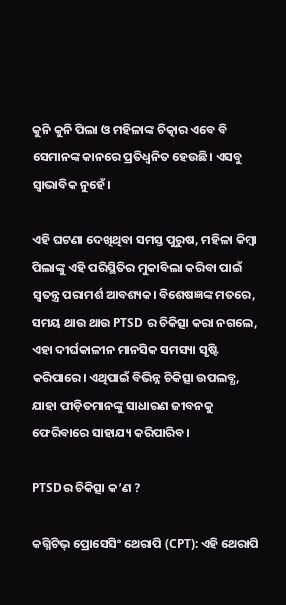କୁନି କୁନି ପିଲା ଓ ମହିଳାଙ୍କ ଚିତ୍କାର ଏବେ ବି ସେମାନଙ୍କ କାନରେ ପ୍ରତିଧ୍ୱନିତ ହେଉଛି। ଏସବୁ ସ୍ୱାଭାବିକ ନୁହେଁ।

ଏହି ଘଟଣା ଦେଖିଥିବା ସମସ୍ତ ପୁରୁଷ, ମହିଳା କିମ୍ବା ପିଲାଙ୍କୁ ଏହି ପରିସ୍ଥିତିର ମୁକାବିଲା କରିବା ପାଇଁ ସ୍ୱତନ୍ତ୍ର ପରାମର୍ଶ ଆବଶ୍ୟକ। ବିଶେଷଜ୍ଞଙ୍କ ମତରେ, ସମୟ ଥାଉ ଥାଉ PTSD ର ଚିକିତ୍ସା କରା ନଗଲେ, ଏହା ଦୀର୍ଘକାଳୀନ ମାନସିକ ସମସ୍ୟା ସୃଷ୍ଟି କରିପାରେ। ଏଥିପାଇଁ ବିଭିନ୍ନ ଚିକିତ୍ସା ଉପଲବ୍ଧ, ଯାହା ପୀଡ଼ିତମାନଙ୍କୁ ସାଧାରଣ ଜୀବନକୁ ଫେରିବାରେ ସାହାଯ୍ୟ କରିପାରିବ।

PTSDର ଚିକିତ୍ସା କ’ଣ ?

କଗ୍ନିଟିଭ୍ ପ୍ରୋସେସିଂ ଥେରାପି (CPT): ଏହି ଥେରାପି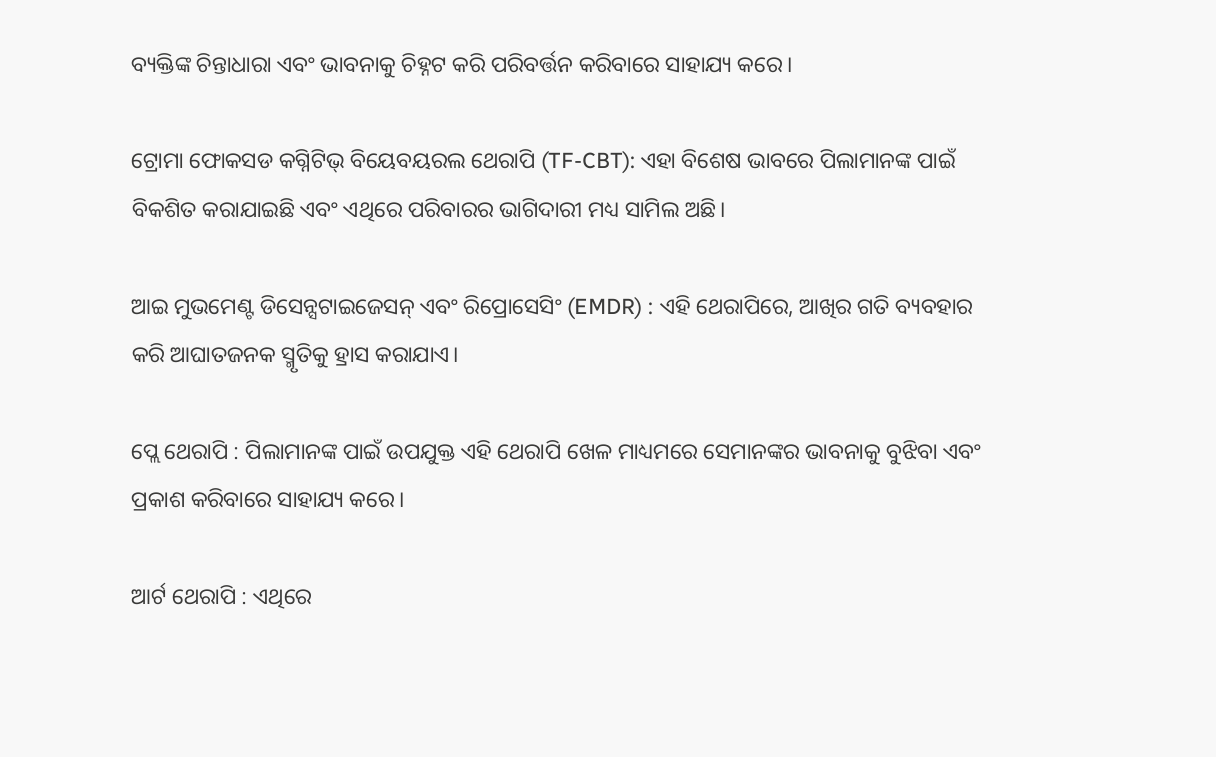ବ୍ୟକ୍ତିଙ୍କ ଚିନ୍ତାଧାରା ଏବଂ ଭାବନାକୁ ଚିହ୍ନଟ କରି ପରିବର୍ତ୍ତନ କରିବାରେ ସାହାଯ୍ୟ କରେ।

ଟ୍ରୋମା ଫୋକସଡ କଗ୍ନିଟିଭ୍ ବିୟେବୟରଲ ଥେରାପି (TF-CBT): ଏହା ବିଶେଷ ଭାବରେ ପିଲାମାନଙ୍କ ପାଇଁ ବିକଶିତ କରାଯାଇଛି ଏବଂ ଏଥିରେ ପରିବାରର ଭାଗିଦାରୀ ମଧ୍ୟ ସାମିଲ ଅଛି।

ଆଇ ମୁଭମେଣ୍ଟ ଡିସେନ୍ସଟାଇଜେସନ୍ ଏବଂ ରିପ୍ରୋସେସିଂ (EMDR) : ଏହି ଥେରାପିରେ, ଆଖିର ଗତି ବ୍ୟବହାର କରି ଆଘାତଜନକ ସ୍ମୃତିକୁ ହ୍ରାସ କରାଯାଏ।

ପ୍ଲେ ଥେରାପି : ପିଲାମାନଙ୍କ ପାଇଁ ଉପଯୁକ୍ତ ଏହି ଥେରାପି ଖେଳ ମାଧ୍ୟମରେ ସେମାନଙ୍କର ଭାବନାକୁ ବୁଝିବା ଏବଂ ପ୍ରକାଶ କରିବାରେ ସାହାଯ୍ୟ କରେ।

ଆର୍ଟ ଥେରାପି : ଏଥିରେ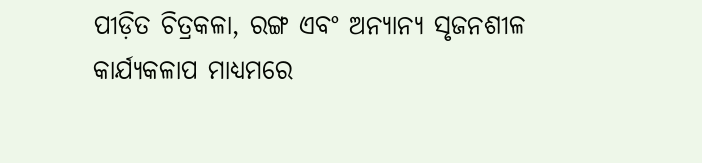ପୀଡ଼ିତ ଚିତ୍ରକଳା, ରଙ୍ଗ ଏବଂ ଅନ୍ୟାନ୍ୟ ସୃଜନଶୀଳ କାର୍ଯ୍ୟକଳାପ ମାଧ୍ୟମରେ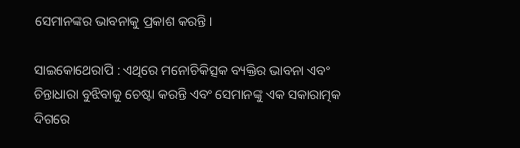ସେମାନଙ୍କର ଭାବନାକୁ ପ୍ରକାଶ କରନ୍ତି।

ସାଇକୋଥେରାପି : ଏଥିରେ ମନୋଚିକିତ୍ସକ ବ୍ୟକ୍ତିର ଭାବନା ଏବଂ ଚିନ୍ତାଧାରା ବୁଝିବାକୁ ଚେଷ୍ଟା କରନ୍ତି ଏବଂ ସେମାନଙ୍କୁ ଏକ ସକାରାତ୍ମକ ଦିଗରେ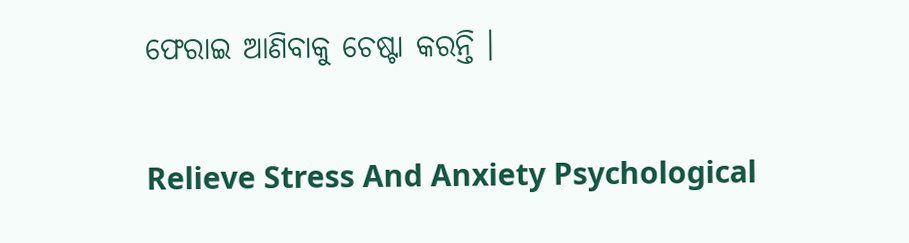ଫେରାଇ ଆଣିବାକୁ ଚେଷ୍ଟା କରନ୍ତି ।

Relieve Stress And Anxiety Psychological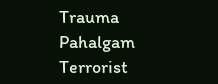Trauma Pahalgam Terrorist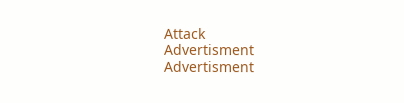Attack
Advertisment
Advertisment